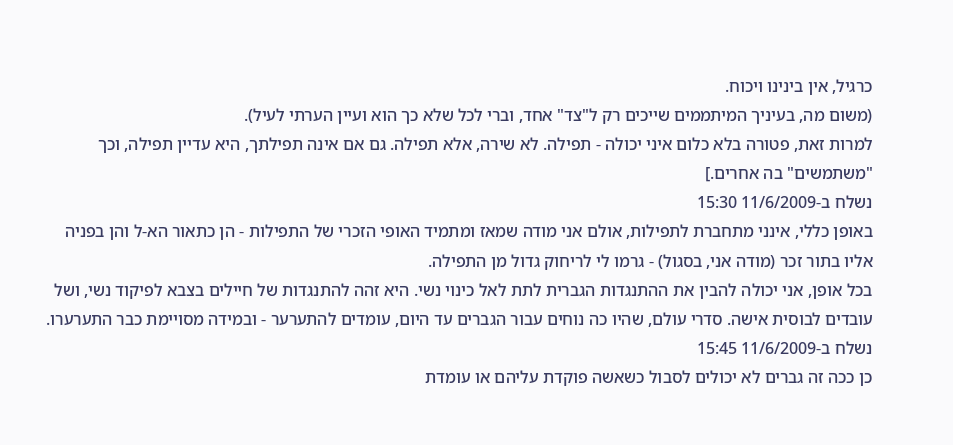כרגיל, אין בינינו ויכוח.
(משום מה, בעיניך המיתממים שייכים רק ל"צד" אחד, וברי לכל שלא כך הוא ועיין הערתי לעיל).
למרות זאת, פטורה בלא כלום איני יכולה - תפילה. לא שירה, אלא תפילה. גם אם אינה תפילתך, היא עדיין תפילה, וכך "משתמשים" בה אחרים.]
נשלח ב-11/6/2009 15:30
באופן כללי, אינני מתחברת לתפילות, אולם אני מודה שמאז ומתמיד האופי הזכרי של התפילות - הן כתאור הא-ל והן בפניה אליו בתור זכר (מודה אני, בסגול) - גרמו לי לריחוק גדול מן התפילה.
בכל אופן, אני יכולה להבין את ההתנגדות הגברית לתת לאל כינוי נשי. היא זהה להתנגדות של חיילים בצבא לפיקוד נשי, ושל עובדים לבוסית אישה. סדרי עולם, שהיו כה נוחים עבור הגברים עד היום, עומדים להתערער - ובמידה מסויימת כבר התערערו.
נשלח ב-11/6/2009 15:45
כן ככה זה גברים לא יכולים לסבול כשאשה פוקדת עליהם או עומדת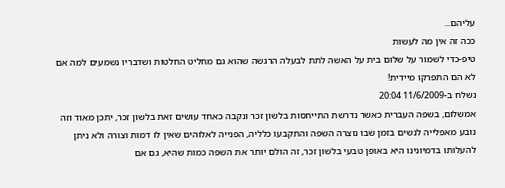עליהם...
ככה זה אין מה לעשות
טיפ-כדי לשמור על שלום בית על האשה לתת לבעלה הרגשה שהוא גם מחליט החלטות ושדבריו נשמעים למה אם לא הם התפרקו מיידית!
נשלח ב-11/6/2009 20:04
אמשלום, בשפה העברית כאשר נדרשת התייחסות בלשון זכר ונקבה כאחד עושים זאת בלשון זכר, יתכן מאוד וזה נובע מאפלייה לנשים בזמן שבו נוצרה השפה והתקבעו כלליה, הפנייה לאלוהים שאין לו דמות וצורה ולא ניתן להעלותו בדמיונינו היא באופן טבעי בלשון זכר, זה הולם יותר את השפה כמות שהיא, גם אם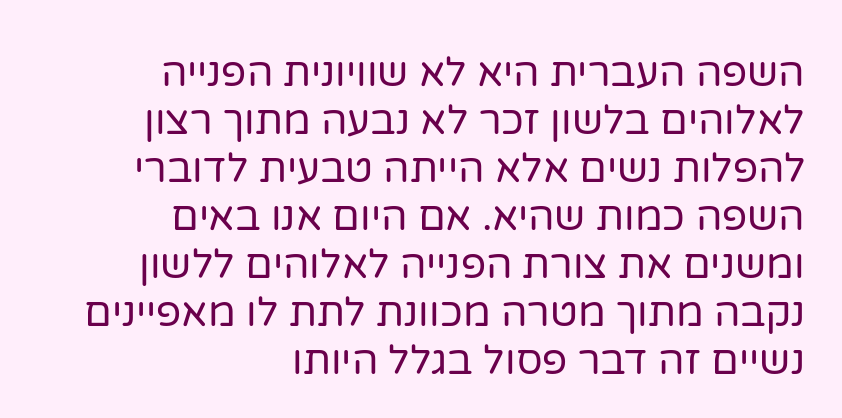השפה העברית היא לא שוויונית הפנייה לאלוהים בלשון זכר לא נבעה מתוך רצון להפלות נשים אלא הייתה טבעית לדוברי השפה כמות שהיא. אם היום אנו באים ומשנים את צורת הפנייה לאלוהים ללשון נקבה מתוך מטרה מכוונת לתת לו מאפיינים נשיים זה דבר פסול בגלל היותו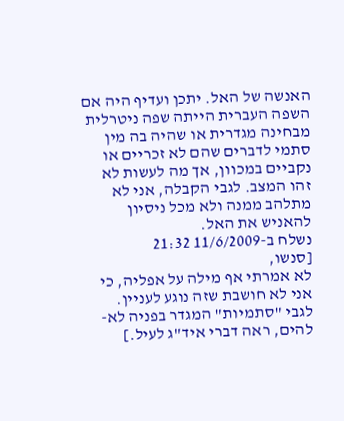האנשה של האל. יתכן ועדיף היה אם השפה העברית הייתה שפה ניטרלית מבחינה מגדרית או שהיה בה מין סתמי לדברים שהם לא זכריים או נקביים במכוון, אך מה לעשות לא זהו המצב. לגבי הקבלה, אני לא מתלהב ממנה ולא מכל ניסיון להאניש את האל.
נשלח ב-11/6/2009 21:32
[סנשו,
לא אמרתי אף מילה על אפליה, כי אני לא חושבת שזה נוגע לעניין.
לגבי "סתמיות" המגדר בפניה לא-להים, ראה דברי איד"ג לעיל.]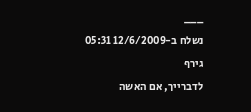___
נשלח ב-12/6/2009 05:31
גירף
לדברייך, אם האשה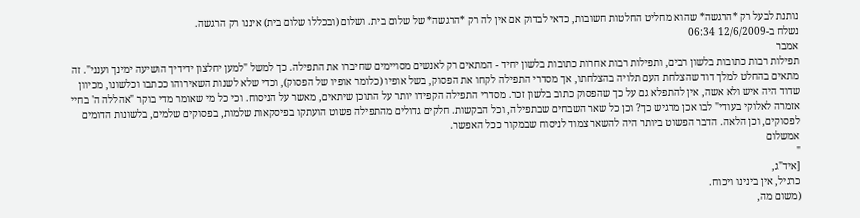נותנת לבעל רק *הרגשה* שהוא מחליט החלטות חשובות, כדאי לבדוק אם אין לה רק *הרגשה* של שלום בית. ושלום (ובכללו שלום בית) איננו רק הרגשה.
נשלח ב-12/6/2009 06:34
אמבר
תפילות רבות כתובות בלשון רבים, ותפילות רבות אחרות כתובות בלשון יחיד - המתאים רק לאנשים מסויימים שחיברו את התפילה. כך למשל "למען יחלצון ידידיך הושיעה ימינך וענני". זה מתאים בהחלט למלך דוד שהצלחת העם תלויה בהצלחתו, אך מסדרי התפילה לקחו את הפסוק, בשל אופיו (כלומר אופיו של הפסוק), וכדי שלא לשנות השאירוהו ככתבו וכלשונו, מכיוון שדוד היה איש ולא אשה, אין להתפלא גם על כך שהפסוק כתוב בלשון זכר. מסדרי התפילה הקפידו יותר על התוכן שיתאים, מאשר על הניסוח. וכי כל מי שאומר מדי בוקר "אהללה ה' בחיי אזמרה לאלוקי בעודי" לבו אכן מרגיש כך? וכן כל שאר השבחים שבתפילה, וכל הבקשות. חלקים גדולים מהתפילה פשוט הועתקו בפיסקאות שלמות, בפסוקים שלמים, בלשונות הדומים לפסוקים, וכן הלאה. הדבר הפשוט ביותר היה להשאר צמוד לניסוח שבמקור ככל האפשר.
אמשלום
"
[איד"ג,
כרגיל, אין בינינו ויכוח.
(משום מה,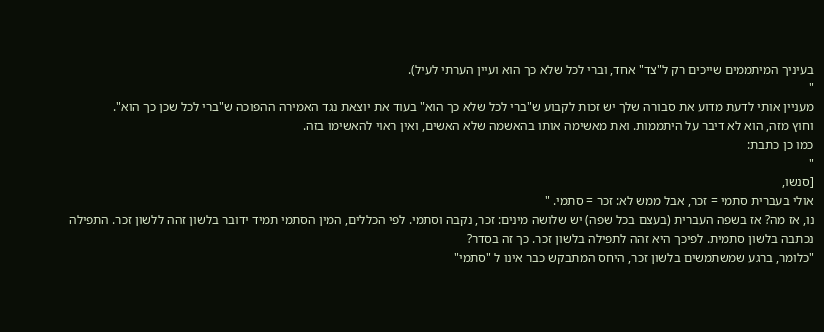בעיניך המיתממים שייכים רק ל"צד" אחד, וברי לכל שלא כך הוא ועיין הערתי לעיל).
"
מעניין אותי לדעת מדוע את סבורה שלך יש זכות לקבוע ש"ברי לכל שלא כך הוא" בעוד את יוצאת נגד האמירה ההפוכה ש"ברי לכל שכן כך הוא".
וחוץ מזה, הוא לא דיבר על היתממות. ואת מאשימה אותו בהאשמה שלא האשים, ואין ראוי להאשימו בזה.
כמו כן כתבת:
"
[סנשו,
אולי בעברית סתמי = זכר, אבל ממש לא: זכר = סתמי. "
נו, אז מה? אז בשפה העברית (בעצם בכל שפה) יש שלושה מינים: זכר, נקבה וסתמי. לפי הכללים, המין הסתמי תמיד ידובר בלשון זהה ללשון זכר. התפילה נכתבה בלשון סתמית. לפיכך היא זהה לתפילה בלשון זכר. כך זה בסדר?
"כלומר, ברגע שמשתמשים בלשון זכר, היחס המתבקש כבר אינו ל "סתמי"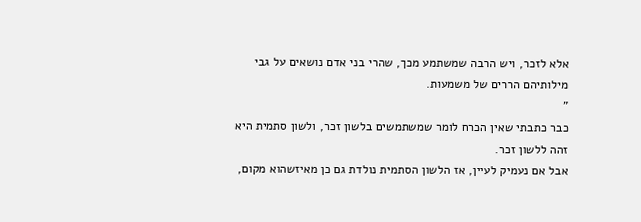אלא לזכר, ויש הרבה שמשתמע מכך, שהרי בני אדם נושאים על גבי מילותיהם הררים של משמעות.
"
כבר כתבתי שאין הכרח לומר שמשתמשים בלשון זכר, ולשון סתמית היא זהה ללשון זכר.
אבל אם נעמיק לעיין, אז הלשון הסתמית נולדת גם כן מאיזשהוא מקום,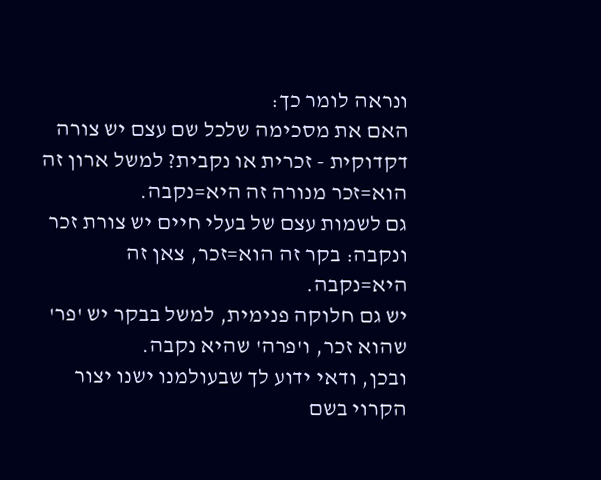ונראה לומר כך:
האם את מסכימה שלכל שם עצם יש צורה דקדוקית - זכרית או נקבית? למשל ארון זה הוא=זכר מנורה זה היא=נקבה.
גם לשמות עצם של בעלי חיים יש צורת זכר ונקבה: בקר זה הוא=זכר, צאן זה היא=נקבה.
יש גם חלוקה פנימית, למשל בבקר יש 'פר' שהוא זכר, ו'פרה' שהיא נקבה.
ובכן, ודאי ידוע לך שבעולמנו ישנו יצור הקרוי בשם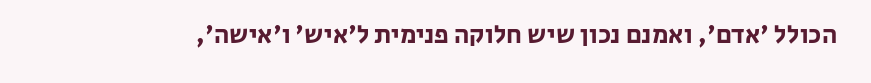הכולל 'אדם', ואמנם נכון שיש חלוקה פנימית ל'איש' ו'אישה',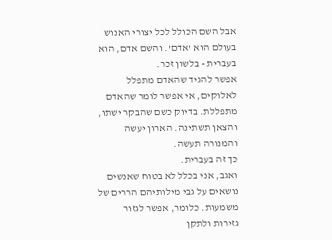אבל השם הכולל לכל יצורי האנוש בעולם הוא 'אדם'. והשם אדם, הוא בעברית - בלשון זכר.
אפשר להגיד שהאדם מתפלל לאלוקים, אי אפשר לומר שהאדם מתפללת. בדיוק כשם שהבקר ישתו, והצאן תשתינה. הארון יעשה והמנורה תעשה.
כך זה בעברית.
ואגב, אני בכלל לא בטוח שאנשים נושאים על גבי מילותיהם הררים של משמעות. כלומר, אפשר לגזור גזירות ולתקן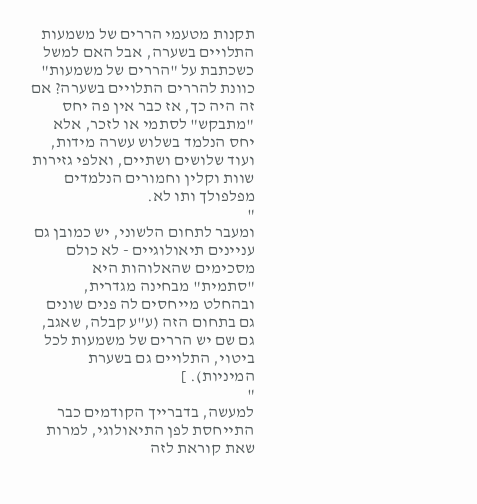תקנות מטעמי הררים של משמעות התלויים בשערה, אבל האם למשל כשכתבת על "הררים של משמעות" כוונת להררים התלויים בשערה? אם זה היה כך, אז כבר אין פה יחס "מתבקש" לסתמי או לזכר, אלא יחס הנלמד בשלוש עשרה מידות, ועוד שלושים ושתיים, ואלפי גזירות שוות וקלין וחמורים הנלמדים מפלפולך ותו לא.
"
ומעבר לתחום הלשוני, יש כמובן גם עניינים תיאולוגיים - לא כולם מסכימים שהאלוהות היא "סתמית" מבחינה מגדרית, ובהחלט מייחסים לה פנים שונים גם בתחום הזה (ע"ע קבלה, שאגב, גם שם יש הררים של משמעות לכל ביטוי, התלויים גם בשערת המיניות). ]
"
למעשה, בדברייך הקודמים כבר התייחסת לפן התיאולוגי, למרות שאת קוראת לזה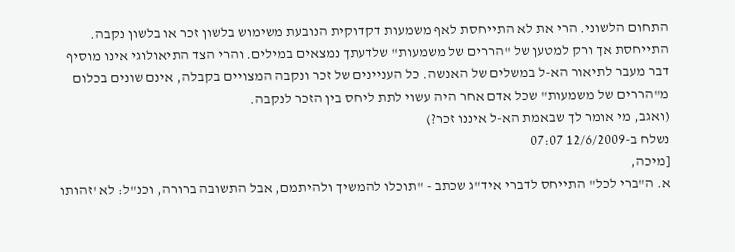התחום הלשוני. הרי את לא התייחסת לאף משמעות דקדוקית הנובעת משימוש בלשון זכר או בלשון נקבה. התייחסת אך ורק למטען של "הררים של משמעות" שלדעתך נמצאים במילים. והרי הצד התיאולוגי אינו מוסיף דבר מעבר לתיאור הא-ל במשלים של האנשה. כל העניינים של זכר ונקבה המצויים בקבלה, אינם שונים בכלום מ"הררים של משמעות" שכל אדם אחר היה עשוי לתת ליחס בין הזכר לנקבה.
(ואגב, מי אומר לך שבאמת הא-ל איננו זכר?)
נשלח ב-12/6/2009 07:07
[מיכה,
א. ה"ברי לכל" התייחס לדברי איד"ג שכתב - "תוכלו להמשיך ולהיתמם, אבל התשובה ברורה, וכנ"ל: לא 'זהותו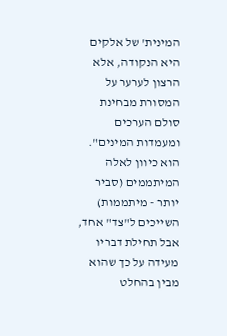המינית' של אלקים היא הנקודה, אלא הרצון לערער על המסורת מבחינת סולם הערכים ומעמדות המינים". הוא כיוון לאלה המיתממים (סביר יותר - מיתממות) השייכים ל"צד" אחד, אבל תחילת דבריו מעידה על כך שהוא מבין בהחלט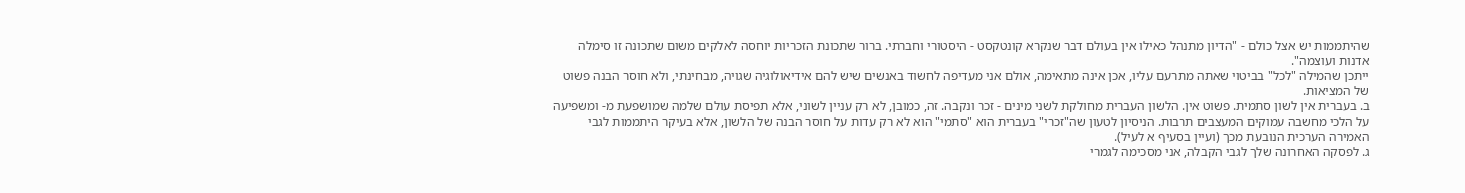שהיתממות יש אצל כולם - "הדיון מתנהל כאילו אין בעולם דבר שנקרא קונטקסט - היסטורי וחברתי. ברור שתכונת הזכריות יוחסה לאלקים משום שתכונה זו סימלה אדנות ועוצמה".
ייתכן שהמילה "לכל" בביטוי שאתה מתרעם עליו, אכן אינה מתאימה, אולם אני מעדיפה לחשוד באנשים שיש להם אידיאולוגיה שגויה, מבחינתי, ולא חוסר הבנה פשוט של המציאות.
ב. בעברית אין לשון סתמית. פשוט אין. הלשון העברית מחולקת לשני מינים - זכר ונקבה. זה, כמובן, לא רק עניין לשוני, אלא תפיסת עולם שלמה שמושפעת מ- ומשפיעה על הלכי מחשבה עמוקים המעצבים תרבות. הניסיון לטעון שה"זכרי" בעברית הוא "סתמי" הוא לא רק עדות על חוסר הבנה של הלשון, אלא בעיקר היתממות לגבי האמירה הערכית הנובעת מכך (ועיין בסעיף א לעיל).
ג. לפסקה האחרונה שלך לגבי הקבלה, אני מסכימה לגמרי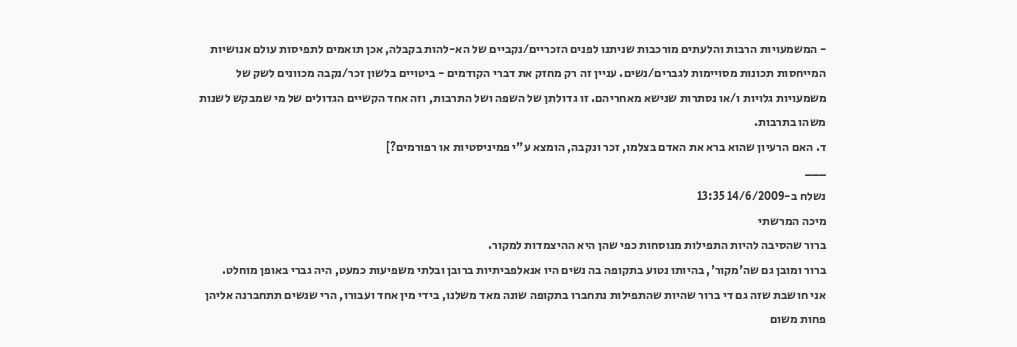- המשמעויות הרבות והלעתים מורכבות שניתנו לפנים הזכריים/נקביים של הא-להות בקבלה, אכן תואמים לתפיסות עולם אנושיות המייחסות תכונות מסויימות לגברים/נשים. עניין זה רק מחזק את דברי הקודמים - ביטויים בלשון זכר/נקבה מכוונים לשק של משמעויות גלויות ו/או נסתרות שנישא מאחריהם. זו גדולתן של השפה ושל התרבות, וזה אחד הקשיים הגדולים של מי שמבקש לשנות משהו בתרבות.
ד. האם הרעיון שהוא ברא את האדם בצלמו, זכר ונקבה, הומצא ע"י פמיניסטיות או רפורמים?]
___
נשלח ב-14/6/2009 13:35
מיכה המרשתי
ברור שהסיבה להיות התפילות מנוסחות כפי שהן היא ההיצמדות למקור.
ברור ומובן גם שה'מקור', בהיותו נטוע בתקופה בה נשים היו אנאלפביתיות ברובן ובלתי משפיעות כמעט, היה גברי באופן מוחלט.
אני חושבת שזה גם די ברור שהיות שהתפילות נתחברו בתקופה שונה מאד משלנו, בידי מין אחד ועבורו, הרי שנשים תתחברנה אליהן פחות משום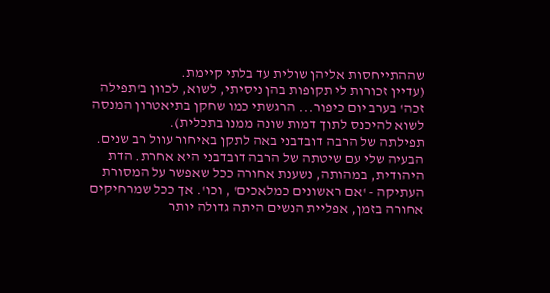שההתייחסות אליהן שולית עד בלתי קיימת.
(עדיין זכורות לי תקופות בהן ניסיתי, לשוא, לכוון ב'תפילה זכה' בערב יום כיפור... הרגשתי כמו שחקן בתיאטרון המנסה לשוא להיכנס לתוך דמות שונה ממנו בתכלית).
תפילתה של הרבה דובדבני באה לתקן באיחור עוול רב שנים.
הבעיה שלי עם שיטתה של הרבה דובדבני היא אחרת. הדת היהודית, במהותה, נשענת אחורה ככל שאפשר על המסורת העתיקה - 'אם ראשונים כמלאכים' , וכו'. אך ככל שמרחיקים אחורה בזמן, אפליית הנשים היתה גדולה יותר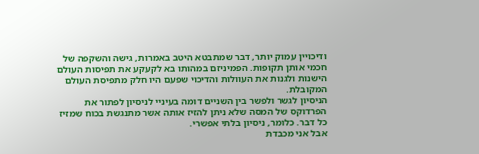ודיכויין עמוק יותר, דבר שמתבטא היטב באמרות, גישה והשקפה של חכמי אותן תקופות. הפמיניזם במהותו בא לקעקע את תפיסות העולם הישנות ולגנות את העוולות והדיכוי שפעם היו חלק מתפיסת העולם המקובלת.
הניסיון לגשר ולפשר בין השניים דומה בעיניי לניסיון לפתור את הפרדוקס של המסה שלא ניתן להזיז אותה אשר מתנגשת בכוח שמזיז כל דבר. כלומר, ניסיון בלתי אפשרי.
אבל אני מכבדת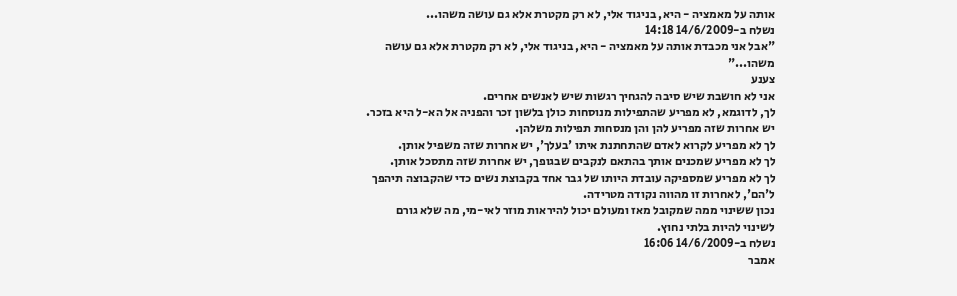אותה על מאמציה - היא, בניגוד אלי, לא רק מקטרת אלא גם עושה משהו...
נשלח ב-14/6/2009 14:18
"אבל אני מכבדת אותה על מאמציה - היא, בניגוד אלי, לא רק מקטרת אלא גם עושה משהו..."
צענע
אני לא חושבת שיש סיבה להגחיך רגשות שיש לאנשים אחרים.
לך, לדוגמא, לא מפריע שהתפילות מנוסחות כולן בלשון זכר והפניה אל הא-ל היא בזכר.
יש אחרות שזה מפריע להן והן מנסחות תפילות משלהן.
לך לא מפריע לקרוא לאדם שהתחתנת איתו 'בעלך', יש אחרות שזה משפיל אותן.
לך לא מפריע שמכנים אותך בהתאם לנקבים שבגופך, יש אחרות שזה מתסכל אותן.
לך לא מפריע שמספיקה עובדת היותו של גבר אחד בקבוצת נשים כדי שהקבוצה תיהפך ל'הם', לאחרות זו מהווה נקודה מטרידה.
נכון ששינוי ממה שמקובל מאז ומעולם יכול להיראות מוזר לאי-מי, מה שלא גורם לשינוי להיות בלתי נחוץ.
נשלח ב-14/6/2009 16:06
אמבר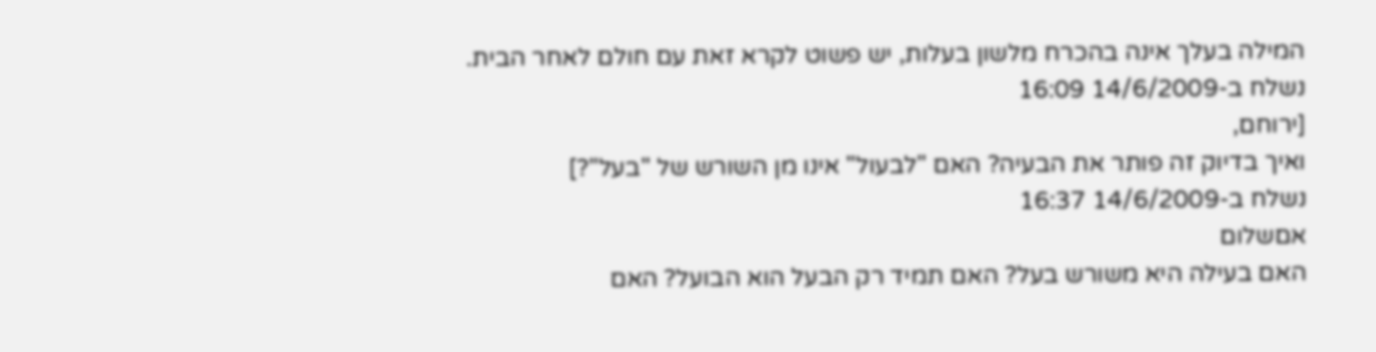המילה בעלך אינה בהכרח מלשון בעלות, יש פשוט לקרא זאת עם חולם לאחר הבית.
נשלח ב-14/6/2009 16:09
[ירוחם,
ואיך בדיוק זה פותר את הבעיה? האם "לבעול" אינו מן השורש של "בעל"?]
נשלח ב-14/6/2009 16:37
אםשלום
האם בעילה היא משורש בעל? האם תמיד רק הבעל הוא הבועל? האם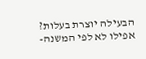הבעילה יוצרת בעלות? אפילו לא לפי המשנה-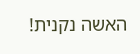האשה נקנית!